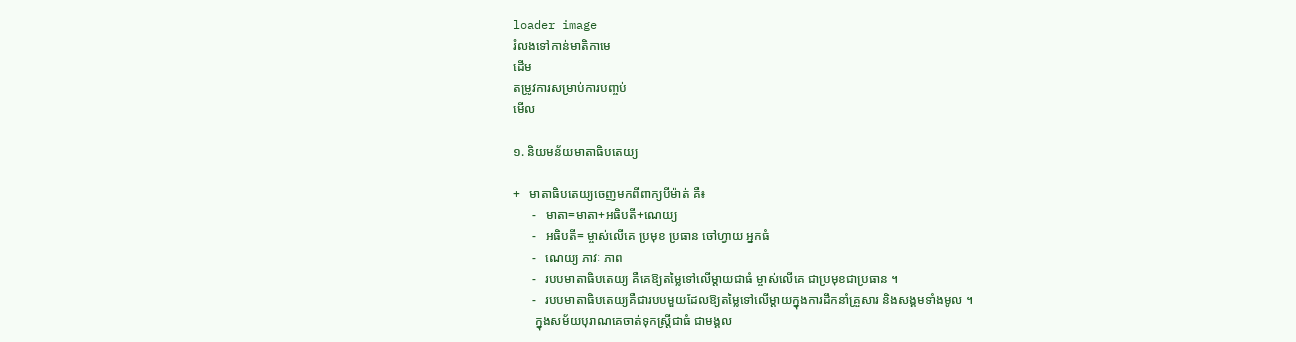loader image
រំលងទៅកាន់មាតិកាមេ
ដើម
តម្រូវការសម្រាប់ការបញ្ចប់
មើល

១. និយមន័យមាតាធិបតេយ្យ

+   មាតាធិបតេយ្យចេញមកពីពាក្យបីម៉ាត់ គឺ៖
      -   មាតា=មាតា+អធិបតី+ណេយ្យ
      -   អធិបតី= ម្ចាស់លើគេ ប្រមុខ ប្រធាន ចៅហ្វាយ អ្នកធំ
      -   ណេយ្យ ភាវៈ ភាព
      -   របបមាតាធិបតេយ្យ គឺគេឱ្យតម្លៃទៅលើម្តាយជាធំ ម្ចាស់លើគេ ជាប្រមុខជាប្រធាន ។
      -   របបមាតាធិបតេយ្យគឺជារបបមួយដែលឱ្យតម្លៃទៅលើម្តាយក្នុងការដឹកនាំគ្រួសារ និងសង្គមទាំងមូល ។
       ក្នុងសម័យបុរាណគេចាត់ទុកស្រ្តីជាធំ ជាមង្គល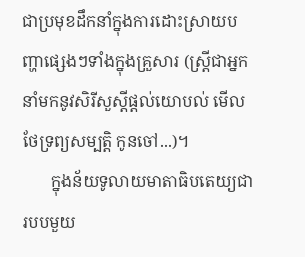ជាប្រមុខដឹកនាំក្នុងការដោះស្រាយបញ្ហាផ្សេងៗទាំងក្នុងគ្រួសារ (ស្រ្តីជាអ្នកនាំមកនូវសិរីសួស្ដីផ្ដល់យោបល់ មើលថែទ្រព្យសម្បត្តិ កូនចៅ...)។
       ក្នុងន័យទូលាយមាតាធិបតេយ្យជារបបមួយ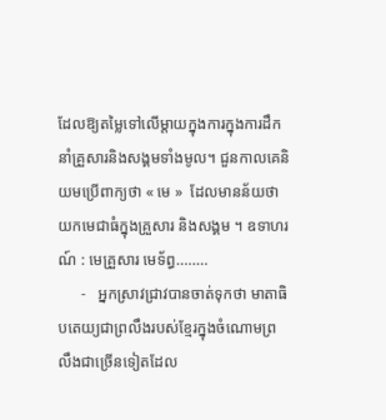ដែលឱ្យតម្លៃទៅលើម្ដាយក្នុងការក្នុងការដឹកនាំគ្រួសារនិងសង្គមទាំងមូល។ ជួនកាលគេនិយមប្រើពាក្យថា « មេ »  ដែលមានន័យថាយកមេជាធំក្នុងគ្រួសារ និងសង្គម ។ ឧទាហរណ៍ : មេគ្រួសារ មេទ័ព្ធ........
      -   អ្នកស្រាវជ្រាវបានចាត់ទុកថា មាតាធិបតេយ្យជាព្រលឹងរបស់ខ្មែរក្នុងចំណោមព្រលឹងជាច្រើនទៀតដែល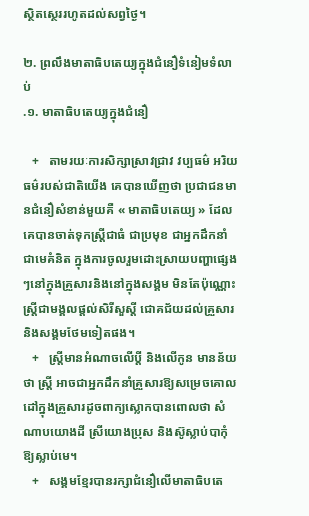ស្ថិតស្ថេររហូតដល់សព្វថ្ងៃ។

២. ព្រលឹងមាតាធិបតេយ្យក្នុងជំនឿទំនៀមទំលាប់
.១. មាតាធិបតេយ្យក្នុងជំនឿ

   +   តាមរយៈការសិក្សាស្រាវជ្រាវ វប្បធម៌ អរិយធម៌របស់ជាតិយើង គេបានឃើញថា ប្រជាជនមានជំនឿសំខាន់មួយគឺ « មាតាធិបតេយ្យ » ដែលគេបានចាត់ទុកស្ត្រីជាធំ ជាប្រមុខ ជាអ្នកដឹកនាំ ជាមេគំនិត ក្នុងការចូលរួមដោះស្រាយបញ្ហាផ្សេងៗនៅក្នុងគ្រួសារនិងនៅក្នុងសង្គម មិនតែប៉ុណ្ណោះ ស្ត្រីជាមង្គលផ្ដល់សិរីសួស្ដី ជោគជ័យដល់គ្រួសារនិងសង្គមថែមទៀតផង។
   +   ស្ត្រីមានអំណាចលើប្ដី និងលើកូន មានន័យថា ស្ត្រី អាចជាអ្នកដឹកនាំគ្រួសារឱ្យសម្រេចគោលដៅក្នុងគ្រួសារដូចពាក្យស្លោកបានពោលថា សំណាបយោងដី ស្រីយោងប្រុស និងស៊ូស្លាប់បាកុំឱ្យស្លាប់មេ។
   +   សង្គមខ្មែរបានរក្សាជំនឿលើមាតាធិបតេ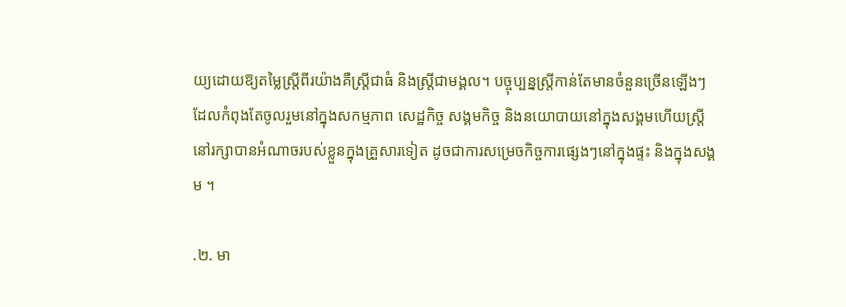យ្យដោយឱ្យតម្លៃស្ត្រីពីរយ៉ាងគឺស្ត្រីជាធំ និងស្ត្រីជាមង្គល។ បច្ចុប្បន្នស្ត្រីកាន់តែមានចំនួនច្រើនឡើងៗដែលកំពុងតែចូលរួមនៅក្នុងសកម្មភាព សេដ្ឋកិច្ច សង្គមកិច្ច និងនយោបាយនៅក្នុងសង្គមហើយស្ត្រីនៅរក្សាបានអំណាចរបស់ខ្លួនក្នុងគ្រួសារទៀត ដូចជាការសម្រេចកិច្ចការផ្សេងៗនៅក្នុងផ្ទះ និងក្នុងសង្គម ។

.២. មា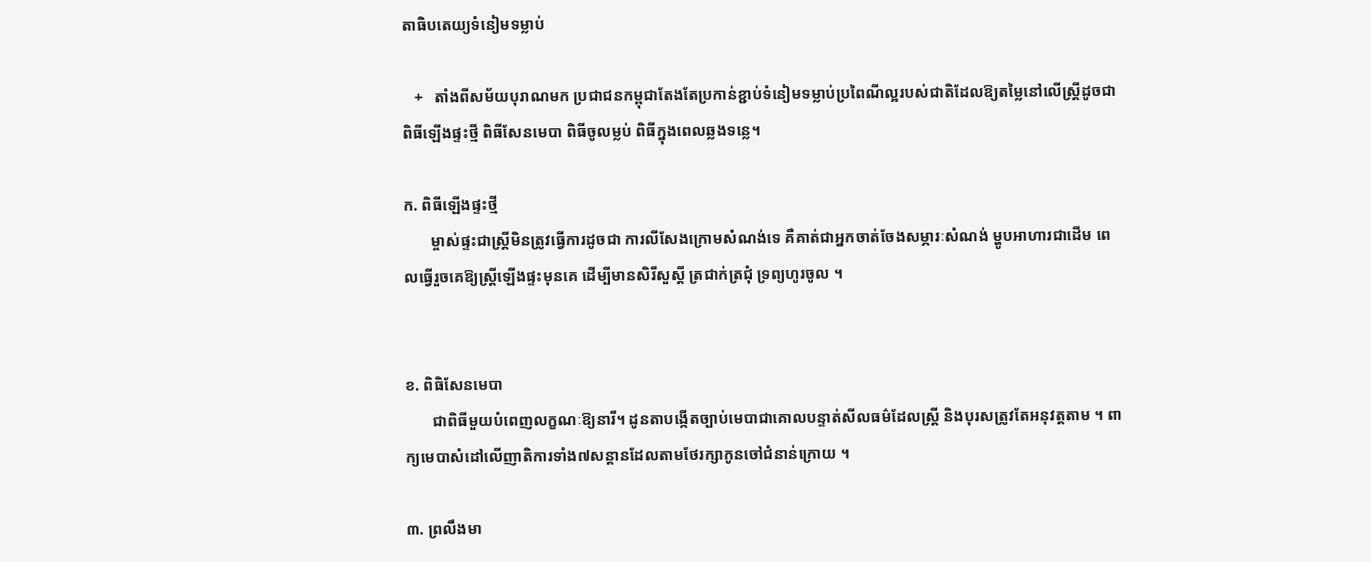តាធិបតេយ្យទំនៀមទម្លាប់

   +   តាំងពីសម័យបុរាណមក ប្រជាជនកម្ពុជាតែងតែប្រកាន់ខ្ជាប់ទំនៀមទម្លាប់ប្រពៃណីល្អរបស់ជាតិដែលឱ្យតម្លៃនៅលើស្រ្តីដូចជា ពិធីឡើងផ្ទះថ្មី ពិធីសែនមេបា ពិធីចូលម្លប់ ពិធីក្នុងពេលឆ្លងទន្លេ។

ក. ពិធីឡើងផ្ទះថ្មី
       ម្ចាស់ផ្ទះជាស្រ្តីមិនត្រូវធ្វើការដូចជា ការលីសែងក្រោមសំណង់ទេ គឺគាត់ជាអ្នកចាត់ចែងសម្ភារៈសំណង់ ម្ហូបអាហារជាដើម ពេលធ្វើរួចគេឱ្យស្រ្តីឡើងផ្ទះមុនគេ ដើម្បីមានសិរីសួស្ដី ត្រជាក់ត្រជុំ ទ្រព្យហូរចូល ។


ខ. ពិធិសែនមេបា
       ជាពិធីមួយបំពេញលក្ខណៈឱ្យនារី។ ដូនតាបង្កើតច្បាប់មេបាជាគោលបន្ទាត់សីលធម៌ដែលស្រ្តី និងបុរសត្រូវតែអនុវត្តតាម ។ ពាក្យមេបាសំដៅលើញាតិការទាំង៧សន្តានដែលតាមថែរក្សាកូនចៅជំនាន់ក្រោយ ។

៣. ព្រលឹងមា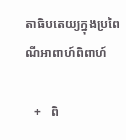តាធិបតេយ្យក្នុងប្រពៃណីអាពាហ៍ពិពាហ៍

   +   ពិ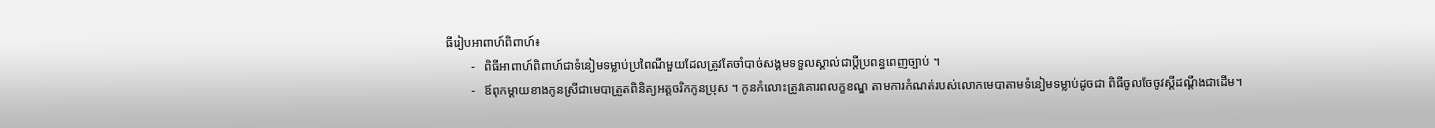ធីរៀបអាពាហ៍ពិពាហ៍៖
        -   ពិធីអាពាហ៍ពិពាហ៍ជាទំនៀមទម្លាប់ប្រពៃណីមួយដែលត្រូវតែចាំបាច់សង្គមទទួលស្គាល់ជាប្តីប្រពន្ធពេញច្បាប់ ។
        -   ឪពុកម្តាយខាងកូនស្រីជាមេបាត្រួតពិនិត្យអត្ដចរិកកូនប្រុស ។ កូនកំលោះត្រូវគោរពលក្ខខណ្ឌ តាមការកំណត់របស់លោកមេបាតាមទំនៀមទម្លាប់ដូចជា ពិធីចូលចែចូវស្តីដណ្តឹងជាដើម។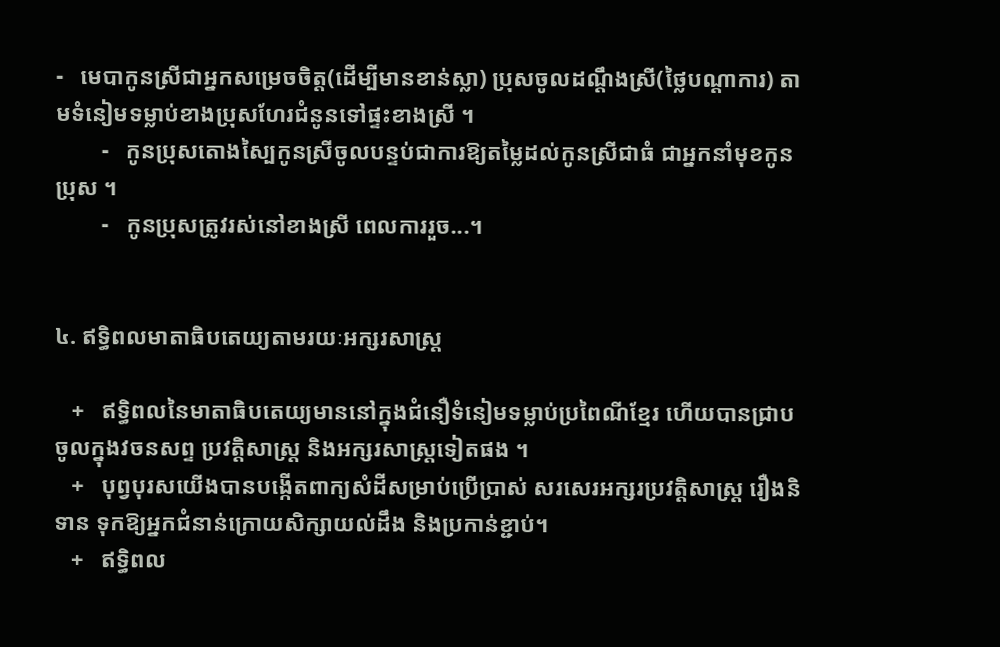-   មេបាកូនស្រីជាអ្នកសម្រេចចិត្ត(ដើម្បីមានខាន់ស្លា) ប្រុសចូលដណ្តឹងស្រី(ថ្លៃបណ្តាការ) តាមទំនៀមទម្លាប់ខាងប្រុសហែរជំនូនទៅផ្ទះខាងស្រី ។
        -   កូនប្រុសតោងស្បៃកូនស្រីចូលបន្ទប់ជាការឱ្យតម្លៃដល់កូនស្រីជាធំ ជាអ្នកនាំមុខកូនប្រុស ។
        -   កូនប្រុសត្រូវរស់នៅខាងស្រី ពេលការរួច...។


៤. ឥទ្ធិពលមាតាធិបតេយ្យតាមរយៈអក្សរសាស្រ្ត

   +   ឥទ្ធិពលនៃមាតាធិបតេយ្យមាននៅក្នុងជំនឿទំនៀមទម្លាប់ប្រពៃណីខ្មែរ ហើយបានជ្រាបចូលក្នុងវចនសព្ទ ប្រវត្តិសាស្រ្ត និងអក្សរសាស្រ្តទៀតផង ។
   +   បុព្វបុរសយើងបានបង្កើតពាក្យសំដីសម្រាប់ប្រើប្រាស់ សរសេរអក្សរប្រវត្តិសាស្រ្ត រឿងនិទាន ទុកឱ្យអ្នកជំនាន់ក្រោយសិក្សាយល់ដឹង និងប្រកាន់ខ្ជាប់។
   +   ឥទ្ធិពល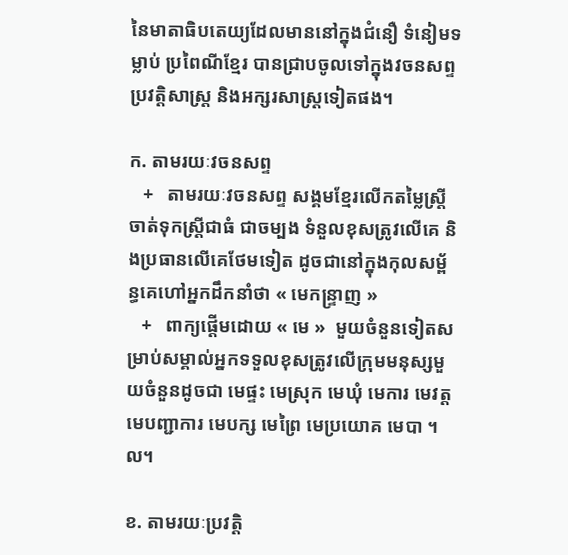នៃមាតាធិបតេយ្យដែលមាននៅក្នុងជំនឿ ទំនៀមទម្លាប់ ប្រពៃណីខ្មែរ បានជ្រាបចូលទៅក្នុងវចនសព្ទ ប្រវត្តិសាស្ត្រ និងអក្សរសាស្ត្រទៀតផង។

ក. តាមរយៈវចនសព្ទ
   +   តាមរយៈវចនសព្ទ សង្គមខ្មែរលើកតម្លៃស្ត្រី ចាត់ទុកស្ត្រីជាធំ ជាចម្បង ទំនួលខុសត្រូវលើគេ និងប្រធានលើគេថែមទៀត ដូចជានៅក្នុងកុលសម្ព័ន្ធគេហៅអ្នកដឹកនាំថា « មេកន្ទ្រាញ »
   +   ពាក្យផ្ដើមដោយ « មេ »  មួយចំនួនទៀតសម្រាប់សម្គាល់អ្នកទទួលខុសត្រូវលើក្រុមមនុស្សមួយចំនួនដូចជា មេផ្ទះ មេស្រុក មេឃុំ មេការ មេវត្តមេបញ្ជាការ មេបក្ស មេព្រៃ មេប្រយោគ មេបា ។ល។

ខ. តាមរយៈប្រវត្តិ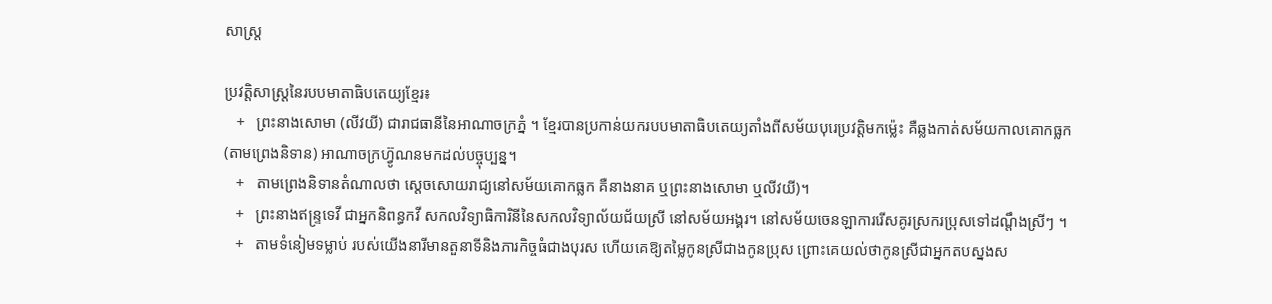សាស្រ្ត

ប្រវត្តិសាស្រ្តនៃរបបមាតាធិបតេយ្យខ្មែរ៖
   +   ព្រះនាងសោមា (លីវយី) ជារាជធានីនៃអាណាចក្រភ្នំ ។ ខ្មែរបានប្រកាន់យករបបមាតាធិបតេយ្យតាំងពីសម័យបុរេប្រវត្តិមកម្ល៉េះ គឺឆ្លងកាត់សម័យកាលគោកធ្លក (តាមព្រេងនិទាន) អាណាចក្រហ៊្វូណនមកដល់បច្ចុប្បន្ន។
   +   តាមព្រេងនិទានតំណាលថា ស្ដេចសោយរាជ្យនៅសម័យគោកធ្លក គឺនាងនាគ ឬព្រះនាងសោមា ឬលីវយី)។
   +   ព្រះនាងឥន្រ្ទទេវី ជាអ្នកនិពន្ធកវី សកលវិទ្យាធិការិនីនៃសកលវិទ្យាល័យជ័យស្រី នៅសម័យអង្គរ។ នៅសម័យចេនឡាការរើសគូរស្រករប្រុសទៅដណ្តឹងស្រីៗ ។
   +   តាមទំនៀមទម្លាប់ របស់យើងនារីមានតួនាទីនិងភារកិច្ចធំជាងបុរស ហើយគេឱ្យតម្លៃកូនស្រីជាងកូនប្រុស ព្រោះគេយល់ថាកូនស្រីជាអ្នកតបស្នងស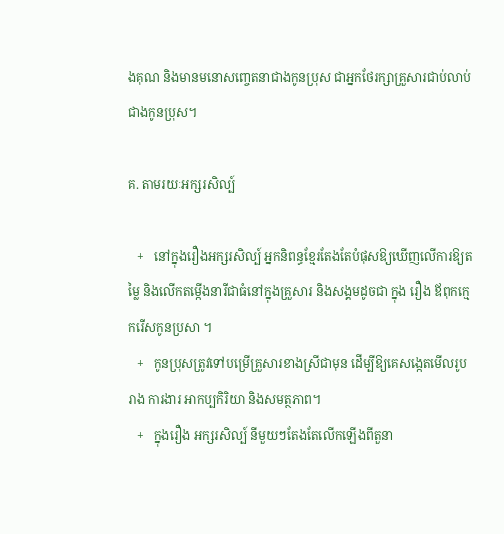ងគុណ និងមានមនោសញ្ចេតនាជាងកូនប្រុស ជាអ្នកថែរក្សាគ្រួសារជាប់លាប់ជាងកូនប្រុស។

គ. តាមរយៈអក្សរសិល្ប៍

   +   នៅក្នុងរឿងអក្សរសិល្ប៍ អ្នកនិពន្ធខ្មែរតែងតែបំផុសឱ្យឃើញលើការឱ្យតម្លៃ និងលើកតម្កើងនារីជាធំនៅក្នុងគ្រួសារ និងសង្គមដូចជា ក្នុង រឿង ឪពុកក្មេករើសកូនប្រសា ។
   +   កូនប្រុសត្រូវទៅបម្រើគ្រួសារខាងស្រីជាមុន ដើម្បីឱ្យគេសង្កេតមើលរូបរាង ការងារ អាកប្បកិរិយា និងសមត្ថភាព។
   +   ក្នុងរឿង អក្សរសិល្ប៍ នីមួយៗតែងតែលើកឡើងពីតួនា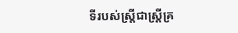ទីរបស់ស្រ្តីជាស្រ្តីគ្រ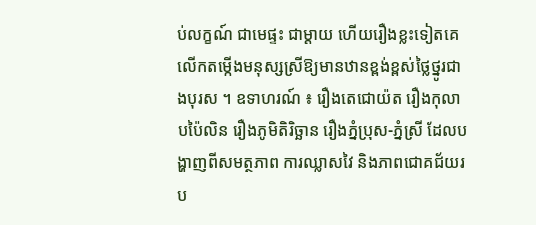ប់លក្ខណ៍ ជាមេផ្ទះ ជាម្ដាយ ហើយរឿងខ្លះទៀតគេលើកតម្កើងមនុស្សស្រីឱ្យមានឋានខ្ពង់ខ្ពស់ថ្លៃថ្នូរជាងបុរស ។ ឧទាហរណ៍ ៖ រឿងតេជោយ៉ត រឿងកុលាបប៉ៃលិន រឿងភូមិតិរិច្ឆាន រឿងភ្នំប្រុស-ភ្នំស្រី ដែលបង្ហាញពីសមត្ថភាព ការឈ្លាសវៃ និងភាពជោគជ័យរប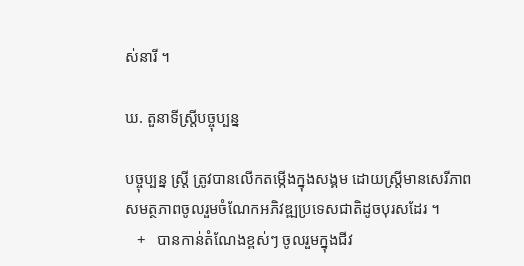ស់នារី ។

ឃ. តួនាទីស្រ្តីបច្ចុប្បន្ន

បច្ចុប្បន្ន ស្ត្រី ត្រូវបានលើកតម្កើងក្នុងសង្គម ដោយស្ត្រីមានសេរីភាព សមត្ថភាពចូលរួមចំណែកអភិវឌ្ឍប្រទេសជាតិដូចបុរសដែរ ។
   +   បានកាន់តំណែងខ្ពស់ៗ ចូលរួមក្នុងជីវ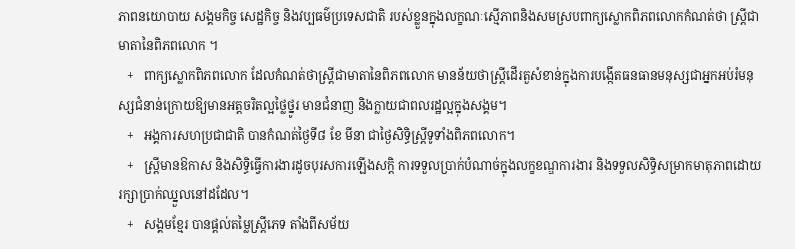ភាពនយោបាយ សង្គមកិច្ច សេដ្ឋកិច្ច និងវប្បធម៌ប្រទេសជាតិ របស់ខ្លួនក្នុងលក្ខណៈស្មើភាពនិងសមស្របពាក្យស្លោកពិភពលោកកំណត់ថា ស្ត្រីជាមាតានៃពិភពលោក ។
   +   ពាក្យស្លោកពិភពលោក ដែលកំណត់ថាស្ត្រីជាមាតានៃពិភពលោក មានន័យថាស្ត្រីដើរតួសំខាន់ក្នុងការបង្កើតធនធានមនុស្សជាអ្នកអប់រំមនុស្សជំនាន់ក្រោយឱ្យមានអត្តចរិតល្អថ្លៃថ្នូរ មានជំនាញ និងក្លាយជាពលរដ្ឋល្អក្នុងសង្គម។
   +   អង្គការសហប្រជាជាតិ បានកំណត់ថ្ងៃទី៨ ខែ មីនា ជាថ្ងៃសិទ្ធិស្ត្រីទូទាំងពិភពលោក។
   +   ស្ត្រីមានឱកាស និងសិទ្ធិធ្វើការងារដូចបុរសការឡើងសក្ដិ ការទទួលប្រាក់បំណាច់ក្នុងលក្ខខណ្ឌការងារ និងទទួលសិទ្ធិសម្រាកមាតុភាពដោយរក្សាប្រាក់ឈ្នួលនៅដដែល។
   +   សង្គមខ្មែរ បានផ្ដល់តម្លៃស្ត្រីភេទ តាំងពីសម័យ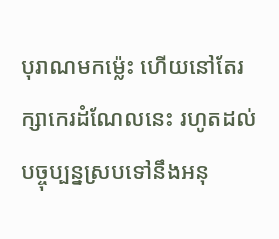បុរាណមកម៉្លេះ ហើយនៅតែរក្សាកេរដំណែលនេះ រហូតដល់បច្ចុប្បន្នស្របទៅនឹងអនុ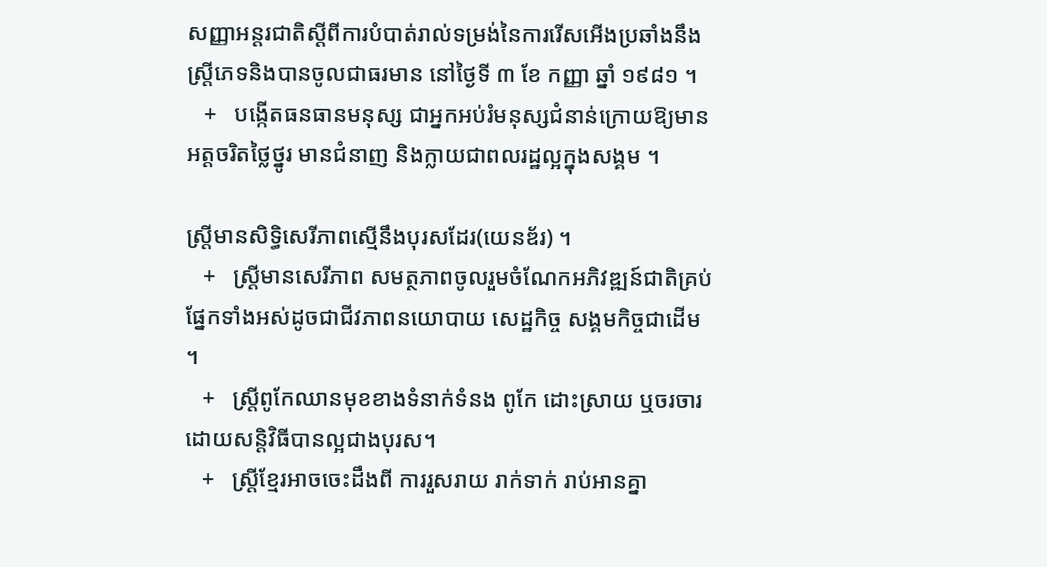សញ្ញាអន្តរជាតិស្ដីពីការបំបាត់រាល់ទម្រង់នៃការរើសអើងប្រឆាំងនឹងស្ត្រីភេទនិងបានចូលជាធរមាន នៅថ្ងៃទី ៣ ខែ កញ្ញា ឆ្នាំ ១៩៨១ ។
   +   បង្កើតធនធានមនុស្ស ជាអ្នកអប់រំមនុស្សជំនាន់ក្រោយឱ្យមានអត្តចរិតថ្លៃថ្នូរ មានជំនាញ និងក្លាយជាពលរដ្ឋល្អក្នុងសង្គម ។

ស្ត្រីមានសិទ្ធិសេរីភាពស្មើនឹងបុរសដែរ(យេនឌ័រ) ។
   +   ស្រ្តីមានសេរីភាព សមត្ថភាពចូលរួមចំណែកអភិវឌ្ឍន៍ជាតិគ្រប់ផ្នែកទាំងអស់ដូចជាជីវភាពនយោបាយ សេដ្ឋកិច្ច សង្គមកិច្ចជាដើម ។
   +   ស្ត្រីពូកែឈានមុខខាងទំនាក់ទំនង ពូកែ ដោះស្រាយ ឬចរចារដោយសន្តិវិធីបានល្អជាងបុរស។
   +   ស្រ្តីខ្មែរអាចចេះដឹងពី ការរួសរាយ រាក់ទាក់ រាប់អានគ្នា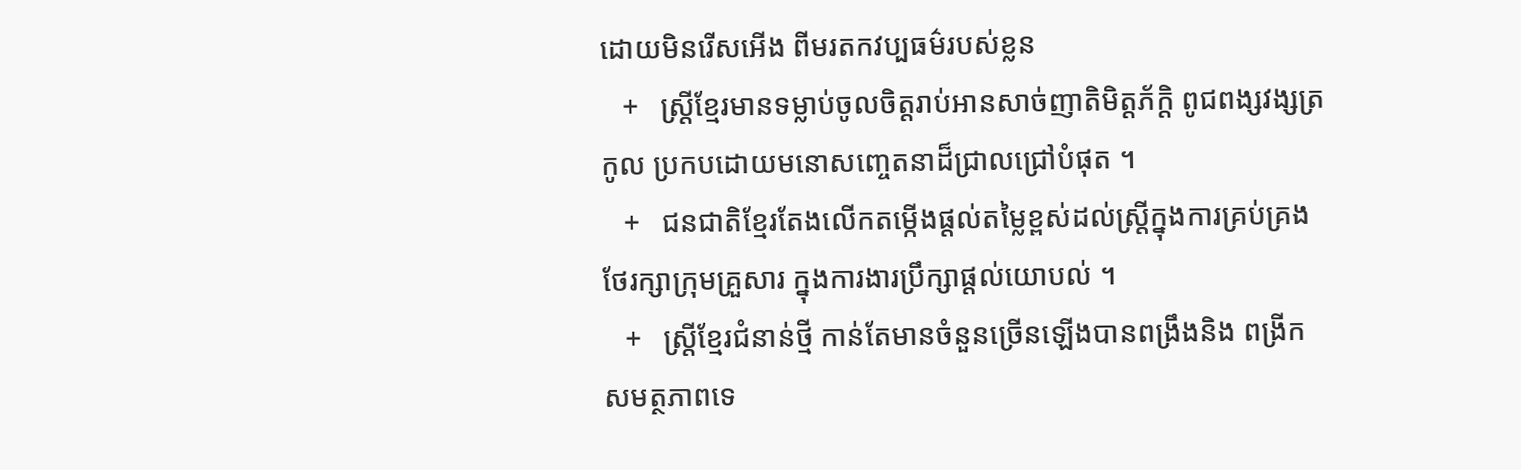ដោយមិនរើសអើង ពីមរតកវប្បធម៌របស់ខ្លន
   +   ស្ត្រីខ្មែរមានទម្លាប់ចូលចិត្តរាប់អានសាច់ញាតិមិត្តភ័ក្តិ ពូជពង្សវង្សត្រកូល ប្រកបដោយមនោសញ្ចេតនាដ៏ជ្រាលជ្រៅបំផុត ។
   +   ជនជាតិខ្មែរតែងលើកតម្កើងផ្តល់តម្លៃខ្ពស់ដល់ស្ត្រីក្នុងការគ្រប់គ្រង ថែរក្សាក្រុមគ្រួសារ ក្នុងការងារប្រឹក្សាផ្ដល់យោបល់ ។
   +   ស្ត្រីខ្មែរជំនាន់ថ្មី កាន់តែមានចំនួនច្រើនឡើងបានពង្រឹងនិង ពង្រីកសមត្ថភាពទេ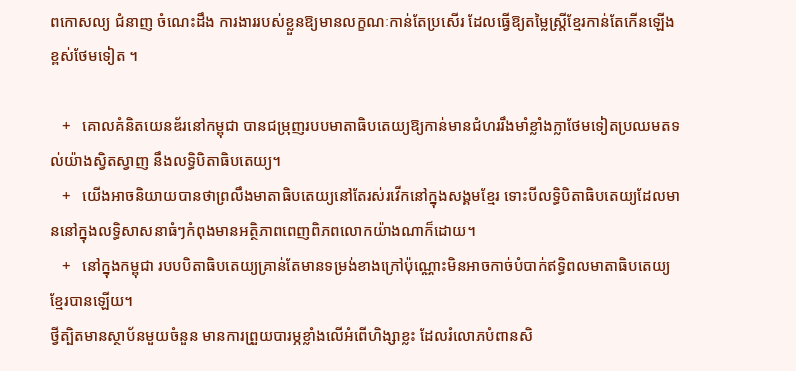ពកោសល្យ ជំនាញ ចំណេះដឹង ការងាររបស់ខ្លួនឱ្យមានលក្ខណៈកាន់តែប្រសើរ ដែលធ្វើឱ្យតម្លៃស្ត្រីខ្មែរកាន់តែកើនឡើងខ្ពស់ថែមទៀត ។

   +   គោលគំនិតយេនឌ័រនៅកម្ពុជា បានជម្រុញរបបមាតាធិបតេយ្យឱ្យកាន់មានជំហររឹងមាំខ្លាំងក្លាថែមទៀតប្រឈមតទល់យ៉ាងស្វិតស្វាញ នឹងលទ្ធិបិតាធិបតេយ្យ។
   +   យើងអាចនិយាយបានថាព្រលឹងមាតាធិបតេយ្យនៅតែរស់រវើកនៅក្នុងសង្គមខ្មែរ ទោះបីលទ្ធិបិតាធិបតេយ្យដែលមាននៅក្នុងលទ្ធិសាសនាធំៗកំពុងមានអត្ថិភាពពេញពិភពលោកយ៉ាងណាក៏ដោយ។
   +   នៅក្នុងកម្ពុជា របបបិតាធិបតេយ្យគ្រាន់តែមានទម្រង់ខាងក្រៅប៉ុណ្ណោះមិនអាចកាច់បំបាក់ឥទ្ធិពលមាតាធិបតេយ្យខ្មែរបានឡើយ។
ថ្វីត្បិតមានស្ថាប័នមួយចំនួន មានការព្រួយបារម្ភខ្លាំងលើអំពើហិង្សាខ្លះ ដែលរំលោភបំពានសិ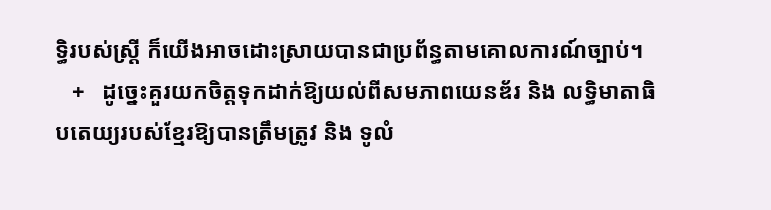ទ្ធិរបស់ស្ត្រី ក៏យើងអាចដោះស្រាយបានជាប្រព័ន្ធតាមគោលការណ៍ច្បាប់។
   +   ដូច្នេះគួរយកចិត្តទុកដាក់ឱ្យយល់ពីសមភាពយេនឌ័រ និង លទ្ធិមាតាធិបតេយ្យរបស់ខ្មែរឱ្យបានត្រឹមត្រូវ និង ទូលំ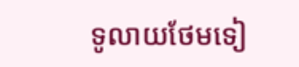ទូលាយថែមទៀ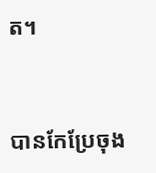ត។


បានកែប្រែចុង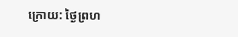ក្រោយ: ថ្ងៃព្រហ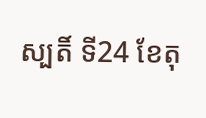ស្បតិ៍ ទី24 ខែតុ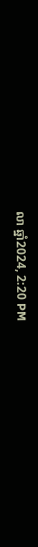លា ឆ្នាំ2024, 2:20 PM